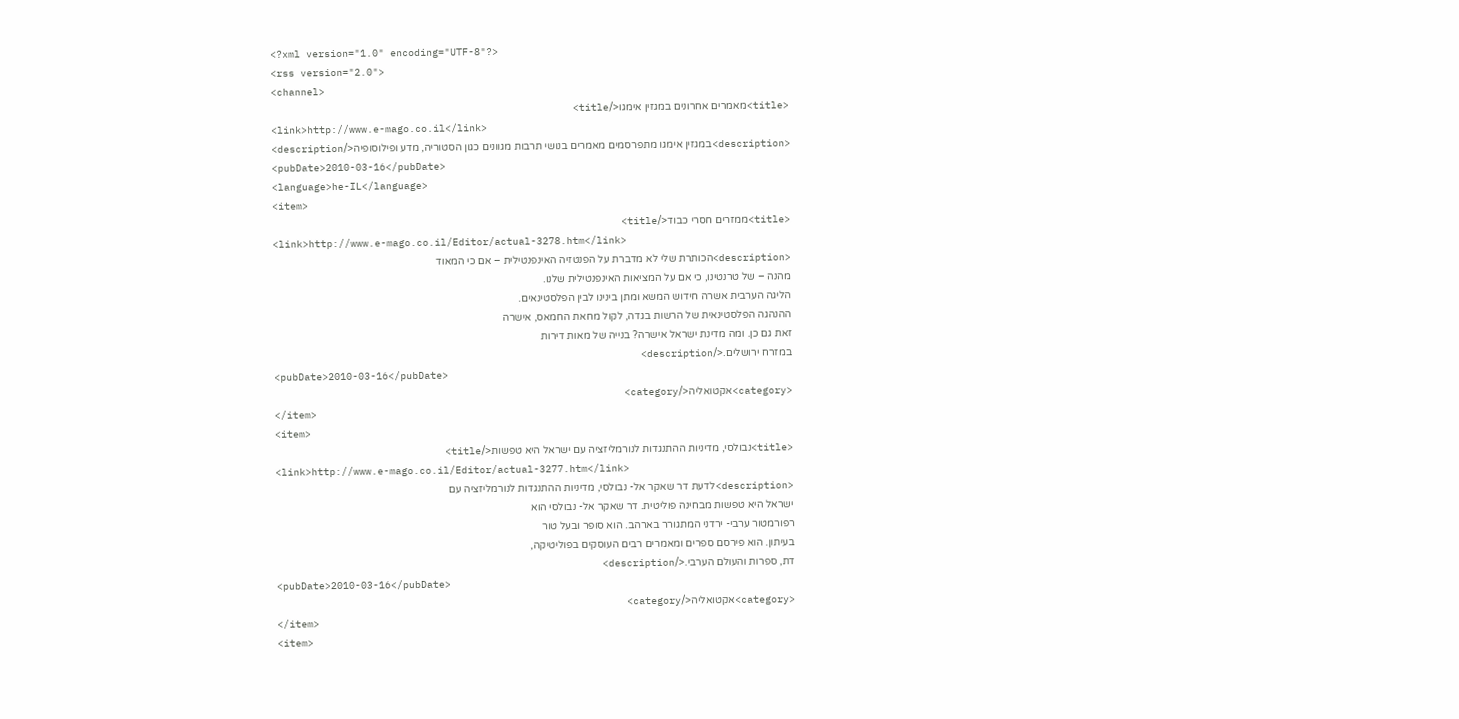<?xml version="1.0" encoding="UTF-8"?>
<rss version="2.0">
<channel>
<title>מאמרים אחרונים במגזין אימגו</title>
<link>http://www.e-mago.co.il</link>
<description>במגזין אימגו מתפרסמים מאמרים בנושי תרבות מגוונים כגון הסטוריה, מדע ופילוסופיה</description>
<pubDate>2010-03-16</pubDate>
<language>he-IL</language>
<item>
<title>ממזרים חסרי כבוד</title>
<link>http://www.e-mago.co.il/Editor/actual-3278.htm</link>
<description>הכותרת שלי לא מדברת על הפנטזיה האינפנטילית – אם כי המאוד
מהנה – של טרנטינו, כי אם על המציאות האינפנטילית שלנו.
הליגה הערבית אשרה חידוש המשא ומתן בינינו לבין הפלסטינאים.
ההנהגה הפלסטינאית של הרשות בגדה, לקול מחאת החמאס, אישרה
זאת גם כן. ומה מדינת ישראל אישרה? בנייה של מאות דירות
במזרח ירושלים.</description>
<pubDate>2010-03-16</pubDate>
<category>אקטואליה</category>
</item>
<item>
<title>נבולסי, מדיניות ההתנגדות לנורמליזציה עם ישראל היא טפשות</title>
<link>http://www.e-mago.co.il/Editor/actual-3277.htm</link>
<description>לדעת דר שאקר אל- נבולסי, מדיניות ההתנגדות לנורמליזציה עם
ישראל היא טפשות מבחינה פוליטית. דר שאקר אל- נבולסי הוא
רפורמטור ערבי- ירדני המתגורר בארהב. הוא סופר ובעל טור
בעיתון. הוא פירסם ספרים ומאמרים רבים העוסקים בפוליטיקה,
דת, ספרות והעולם הערבי.</description>
<pubDate>2010-03-16</pubDate>
<category>אקטואליה</category>
</item>
<item>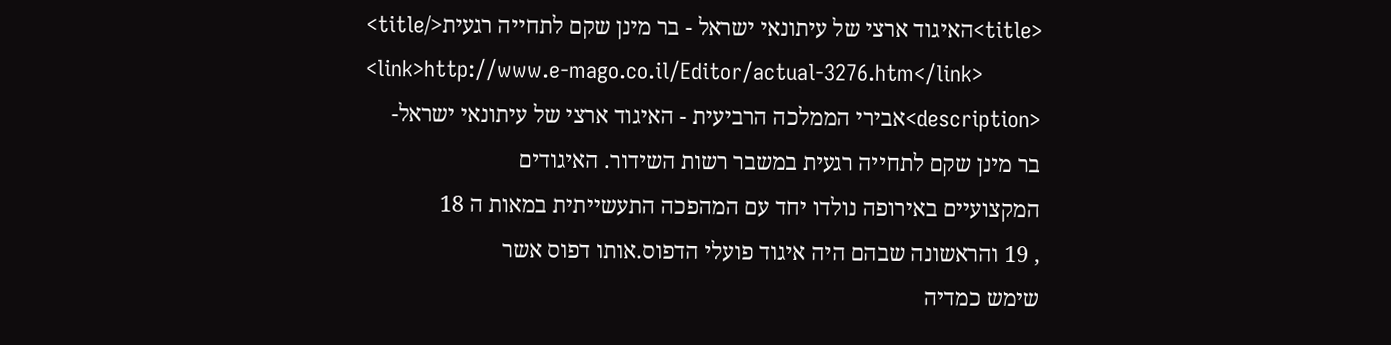<title>האיגוד ארצי של עיתונאי ישראל - בר מינן שקם לתחייה רגעית</title>
<link>http://www.e-mago.co.il/Editor/actual-3276.htm</link>
<description>אבירי הממלכה הרביעית - האיגוד ארצי של עיתונאי ישראל-
בר מינן שקם לתחייה רגעית במשבר רשות השידור. האיגודים
המקצועיים באירופה נולדו יחד עם המהפכה התעשייתית במאות ה 18
, 19 והראשונה שבהם היה איגוד פועלי הדפוס.אותו דפוס אשר
שימש כמדיה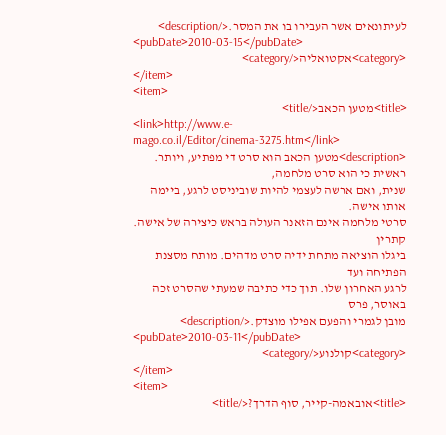לעיתונאים אשר העבירו בו את המסר.</description>
<pubDate>2010-03-15</pubDate>
<category>אקטואליה</category>
</item>
<item>
<title>מטען הכאב</title>
<link>http://www.e-mago.co.il/Editor/cinema-3275.htm</link>
<description>מטען הכאב הוא סרט די מפתיע, ויותר. ראשית כי הוא סרט מלחמה,
שנית, ואם ארשה לעצמי להיות שוביניסט לרגע, ביימה אותו אישה.
סרטי מלחמה אינם הזאנר העולה בראש כיצירה של אישה. קתרין
ביגלו הוציאה מתחת ידיה סרט מדהים. מותח מסצנת הפתיחה ועד
לרגע האחרון שלו. תוך כדי כתיבה שמעתי שהסרט זכה באוסר, פרס
מובן לגמרי והפעם אפילו מוצדק.</description>
<pubDate>2010-03-11</pubDate>
<category>קולנוע</category>
</item>
<item>
<title>אובאמה-קייר, סוף הדרך?</title>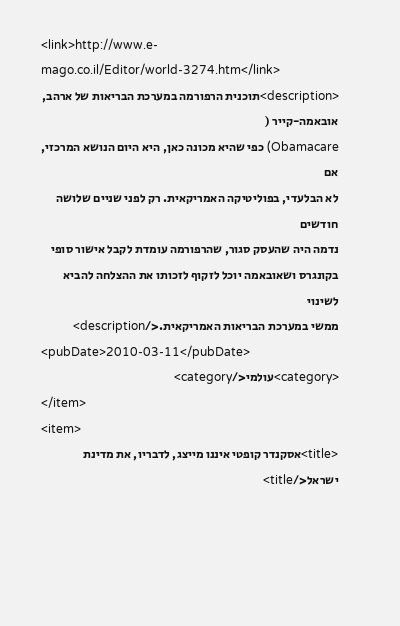<link>http://www.e-mago.co.il/Editor/world-3274.htm</link>
<description>תוכנית הרפורמה במערכת הבריאות של ארהב, אובאמה-קייר (
Obamacare) כפי שהיא מכונה כאן, היא היום הנושא המרכזי, אם
לא הבלעדי, בפוליטיקה האמריקאית. רק לפני שניים שלושה חודשים
נדמה היה שהעסק סגור, שהרפורמה עומדת לקבל אישור סופי
בקונגרס ושאובאמה יוכל לזקוף לזכותו את ההצלחה להביא לשינוי
ממשי במערכת הבריאות האמריקאית.</description>
<pubDate>2010-03-11</pubDate>
<category>עולמי</category>
</item>
<item>
<title>אסקנדר קופטי איננו מייצג, לדבריו, את מדינת ישראל</title>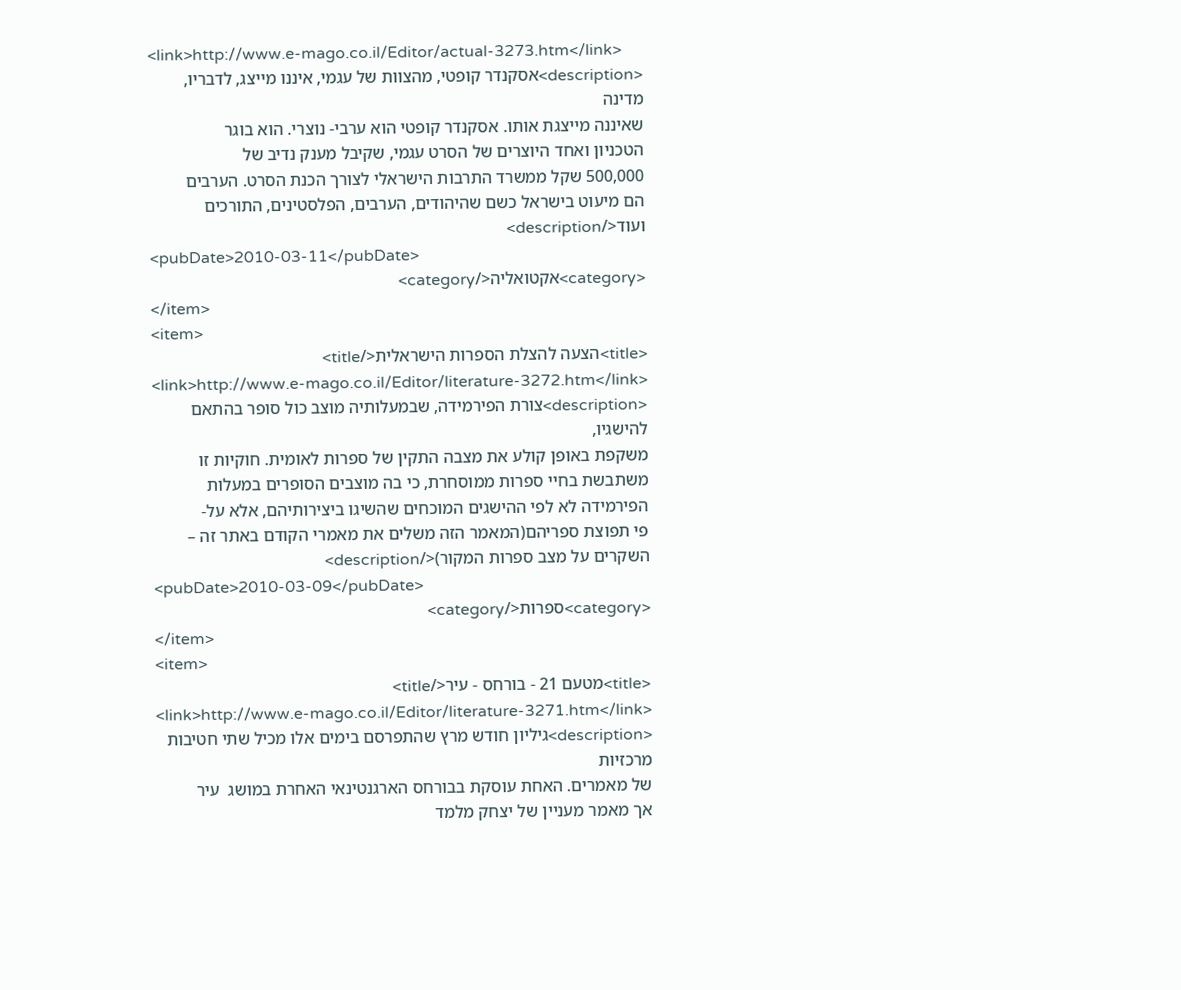<link>http://www.e-mago.co.il/Editor/actual-3273.htm</link>
<description>אסקנדר קופטי, מהצוות של עגמי, איננו מייצג, לדבריו, מדינה
שאיננה מייצגת אותו. אסקנדר קופטי הוא ערבי- נוצרי. הוא בוגר
הטכניון ואחד היוצרים של הסרט עגמי, שקיבל מענק נדיב של
500,000 שקל ממשרד התרבות הישראלי לצורך הכנת הסרט. הערבים
הם מיעוט בישראל כשם שהיהודים, הערבים, הפלסטינים, התורכים
ועוד</description>
<pubDate>2010-03-11</pubDate>
<category>אקטואליה</category>
</item>
<item>
<title>הצעה להצלת הספרות הישראלית</title>
<link>http://www.e-mago.co.il/Editor/literature-3272.htm</link>
<description>צורת הפירמידה, שבמעלותיה מוצב כול סופר בהתאם להישגיו,
משקפת באופן קולע את מצבה התקין של ספרות לאומית. חוקיות זו
משתבשת בחיי ספרות ממוסחרת, כי בה מוצבים הסופרים במעלות
הפירמידה לא לפי ההישגים המוכחים שהשיגו ביצירותיהם, אלא על-
פי תפוצת ספריהם(המאמר הזה משלים את מאמרי הקודם באתר זה –
השקרים על מצב ספרות המקור)</description>
<pubDate>2010-03-09</pubDate>
<category>ספרות</category>
</item>
<item>
<title>מטעם 21 - בורחס - עיר</title>
<link>http://www.e-mago.co.il/Editor/literature-3271.htm</link>
<description>גיליון חודש מרץ שהתפרסם בימים אלו מכיל שתי חטיבות מרכזיות
של מאמרים. האחת עוסקת בבורחס הארגנטינאי האחרת במושג  עיר
אך מאמר מעניין של יצחק מלמד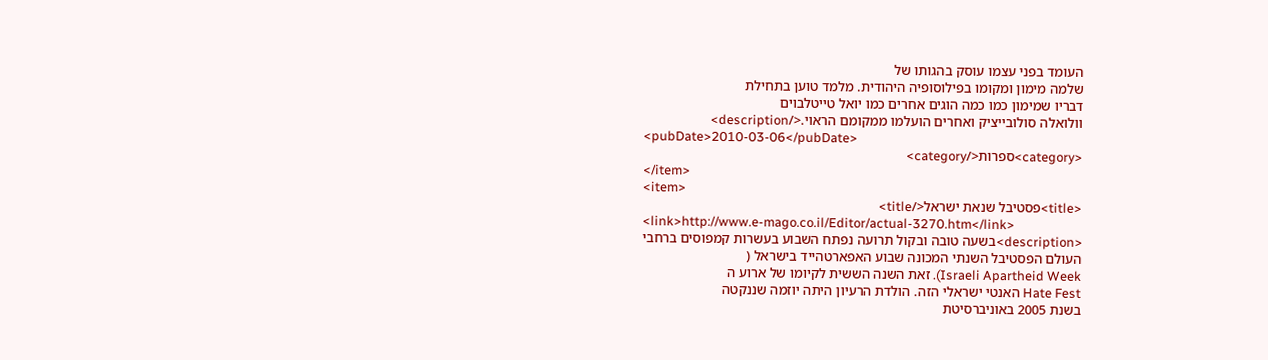העומד בפני עצמו עוסק בהגותו של
שלמה מימון ומקומו בפילוסופיה היהודית. מלמד טוען בתחילת
דבריו שמימון כמו כמה הוגים אחרים כמו יואל טייטלבוים
וולואלה סולובייציק ואחרים הועלמו ממקומם הראוי.</description>
<pubDate>2010-03-06</pubDate>
<category>ספרות</category>
</item>
<item>
<title>פסטיבל שנאת ישראל</title>
<link>http://www.e-mago.co.il/Editor/actual-3270.htm</link>
<description>בשעה טובה ובקול תרועה נפתח השבוע בעשרות קמפוסים ברחבי
העולם הפסטיבל השנתי המכונה שבוע האפארטהייד בישראל (
Israeli Apartheid Week). זאת השנה הששית לקיומו של ארוע ה
Hate Fest האנטי ישראלי הזה. הולדת הרעיון היתה יוזמה שננקטה
בשנת 2005 באוניברסיטת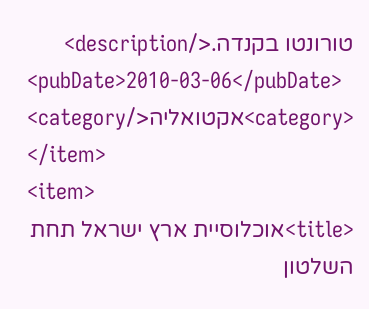טורונטו בקנדה.</description>
<pubDate>2010-03-06</pubDate>
<category>אקטואליה</category>
</item>
<item>
<title>אוכלוסיית ארץ ישראל תחת השלטון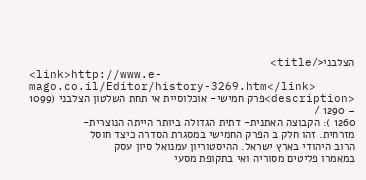הצלבני</title>
<link>http://www.e-mago.co.il/Editor/history-3269.htm</link>
<description>פרק חמישי- אוכלוסיית אי תחת השלטון הצלבני (1099 – 1290 /
1260 ): הקבוצה האתנית- דתית הגדולה ביותר הייתה הנוצרית-
מזרחית. זהו חלק ב הפרק החמישי במסגרת הסדרה כיצד חוסל
הרוב היהודי בארץ ישראל. ההיסטוריון עמנואל סיון עסק
במאמרו פליטים מסוריה ואי בתקופת מסעי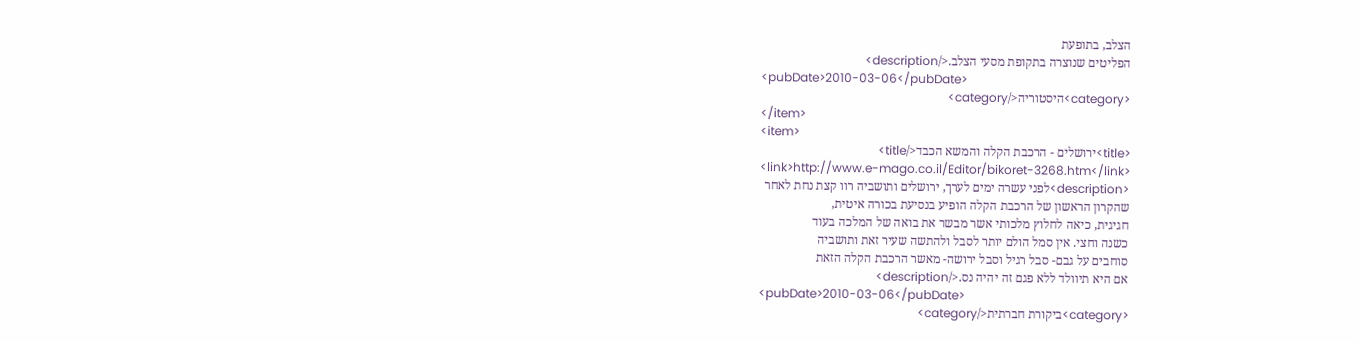הצלב, בתופעת
הפליטים שנוצרה בתקופת מסעי הצלב.</description>
<pubDate>2010-03-06</pubDate>
<category>היסטוריה</category>
</item>
<item>
<title>ירושלים - הרכבת הקלה והמשא הכבד</title>
<link>http://www.e-mago.co.il/Editor/bikoret-3268.htm</link>
<description>לפני עשרה ימים לערך, ירושלים ותושביה רוו קצת נחת לאחר
שהקרון הראשון של הרכבת הקלה הופיע בנסיעת בכורה איטית,
חגיגית, כיאה לחלוץ מלכותי אשר מבשר את בואה של המלכה בעוד
כשנה וחצי. אין סמל הולם יותר לסבל ולהתשה שעיר זאת ותושביה
סוחבים על גבם- סבל רגיל וסבל ירושה- מאשר הרכבת הקלה הזאת
אם היא תיוולד ללא פגם זה יהיה נס.</description>
<pubDate>2010-03-06</pubDate>
<category>ביקורת חברתית</category>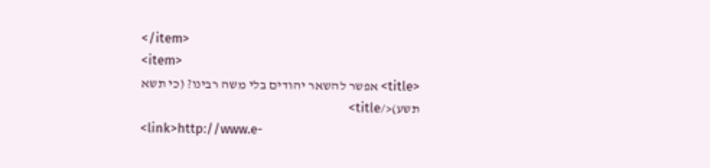</item>
<item>
<title> אפשר להשאר יהודים בלי משה רבינו? (כי תשא תשע)</title>
<link>http://www.e-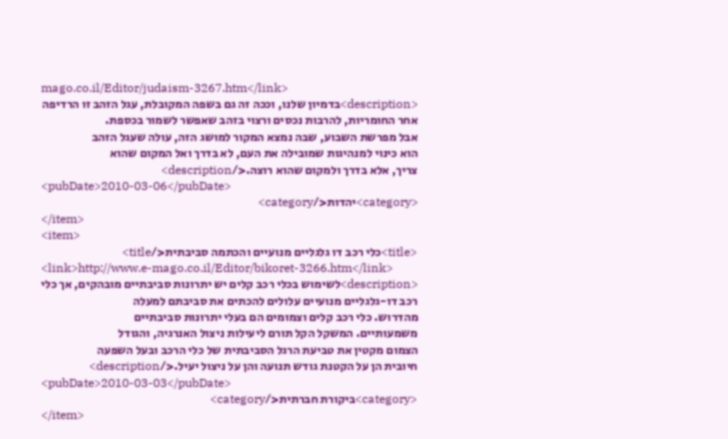mago.co.il/Editor/judaism-3267.htm</link>
<description>בדמיון שלנו, וככה זה גם בשפה המקובלת, עגל הזהב זו הרדיפה
אחר החומריות, להרבות נכסים ורצוי בזהב שאפשר לשמור בכספת.
אבל מפרשת השבוע, שבה נמצא המקור למושג הזה, עולה שעגל הזהב
הוא כינוי למנהיגות שמובילה את העם, לא בדרך ואל המקום שהוא
צריך, אלא בדרך ולמקום שהוא רוצה.</description>
<pubDate>2010-03-06</pubDate>
<category>יהדות</category>
</item>
<item>
<title>כלי רכב דו גלגליים מנועיים והכתמה סביבתית</title>
<link>http://www.e-mago.co.il/Editor/bikoret-3266.htm</link>
<description>לשימוש בכלי רכב קלים יש יתרונות סביבתיים מובהקים, אך כלי
רכב דו-גלגליים מנועיים עלולים להכתים את סביבתם למעלה
מהדרוש. כלי רכב קלים וצמומים הם בעלי יתרונות סביבתיים
משמעותיים. המשקל הקל תורם ליעילות ניצול האנרגיה, והגודל
הצמום מקטין את טביעת הרגל הסביבתית של כלי הרכב ובעל השפעה
חיובית הן על הקטנת גודש תנועה והן על ניצול יעיל.</description>
<pubDate>2010-03-03</pubDate>
<category>ביקורת חברתית</category>
</item>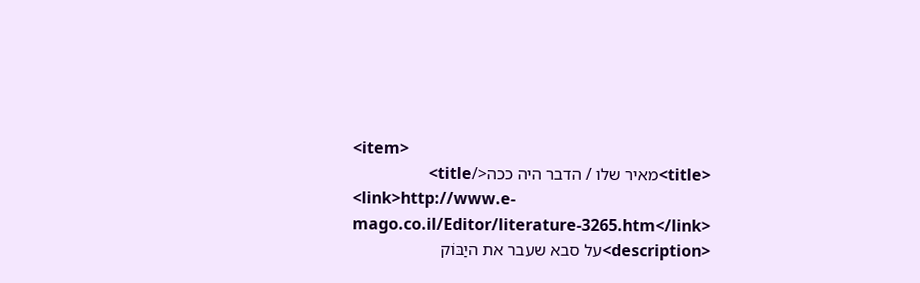<item>
<title>מאיר שלו / הדבר היה ככה</title>
<link>http://www.e-mago.co.il/Editor/literature-3265.htm</link>
<description>על סבא שעבר את היַבּוֹק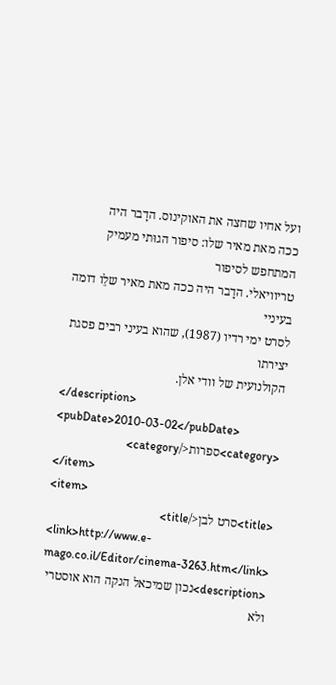ועל אחיו שחצה את האוקינוס. הדָבר היה
ככה מאת מאיר שלו: סיפור הגוּתי מעמיק המתחפש לסיפור
טריוויאלי. הדָבר היה ככה מאת מאיר שלֵו דומה בעיניי
לסרט ימי רדיו (1987), שהוא בעיני רבים פסגת יצירתו
הקולנועית של וודי אלן.
</description>
<pubDate>2010-03-02</pubDate>
<category>ספרות</category>
</item>
<item>
<title>סרט לבן</title>
<link>http://www.e-mago.co.il/Editor/cinema-3263.htm</link>
<description>נכון שמיכאל הנקה הוא אוסטרי ולא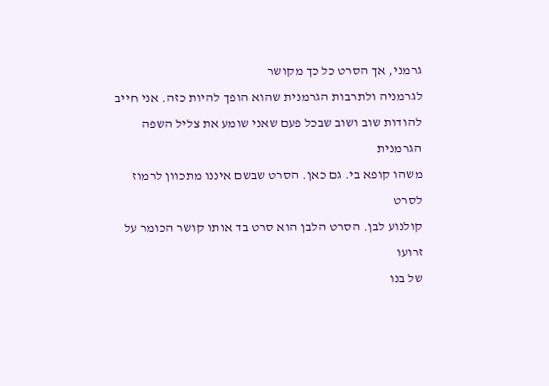גרמני, אך הסרט כל כך מקושר
לגרמניה ולתרבות הגרמנית שהוא הופך להיות כזה. אני חייב
להודות שוב ושוב שבכל פעם שאני שומע את צליל השפה הגרמנית
משהו קופא בי. גם כאן. הסרט שבשם איננו מתכוון לרמוז לסרט
קולנוע לבן. הסרט הלבן הוא סרט בד אותו קושר הכומר על זרועו
של בנו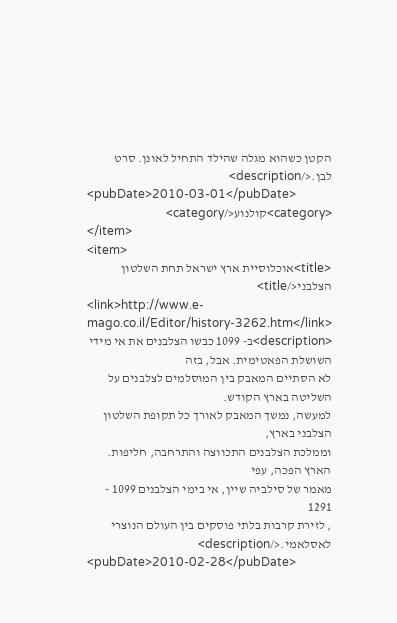הקטן כשהוא מגלה שהילד התחיל לאונן. סרט לבן.</description>
<pubDate>2010-03-01</pubDate>
<category>קולנוע</category>
</item>
<item>
<title>אוכלוסיית ארץ ישראל תחת השלטון הצלבני</title>
<link>http://www.e-mago.co.il/Editor/history-3262.htm</link>
<description>ב- 1099 כבשו הצלבנים את אי מידי השושלת הפאטימית. אבל, בזה
לא הסתיים המאבק בין המוסלמים לצלבנים על השליטה בארץ הקודש.
למעשה, נמשך המאבק לאורך כל תקופת השלטון הצלבני בארץ,
וממלכת הצלבנים התכווצה והתרחבה, חליפות. הארץ הפכה, עפי
מאמר של סילביה שיין, אי בימי הצלבנים 1099 - 1291
, לזירת קרבות בלתי פוסקים בין העולם הנוצרי לאסלאמי.</description>
<pubDate>2010-02-28</pubDate>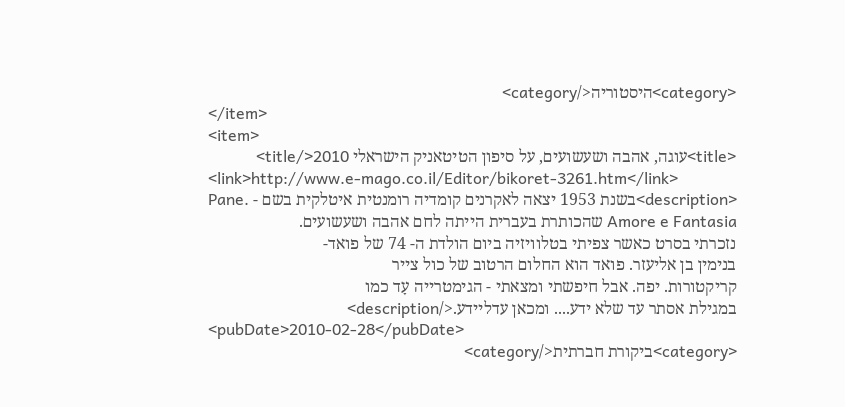<category>היסטוריה</category>
</item>
<item>
<title>עוגה, אהבה ושעשועים, על סיפון הטיטאניק הישראלי 2010</title>
<link>http://www.e-mago.co.il/Editor/bikoret-3261.htm</link>
<description>בשנת 1953 יצאה לאקרנים קומדיה רומנטית איטלקית בשם - .Pane
Amore e Fantasia שהכותרת בעברית הייתה לחם אהבה ושעשועים.
נזכרתי בסרט כאשר צפיתי בטלוויזיה ביום הולדת ה- 74 של פואד-
בנימין בן אליעזר. פואד הוא החלום הרטוב של כול צייר
קריקטורות. יפה. אבל חיפשתי ומצאתי - הגימטרייה עָד כמו
במגילת אסתר עד שלא ידע.... ומכאן עדליידע.</description>
<pubDate>2010-02-28</pubDate>
<category>ביקורת חברתית</category>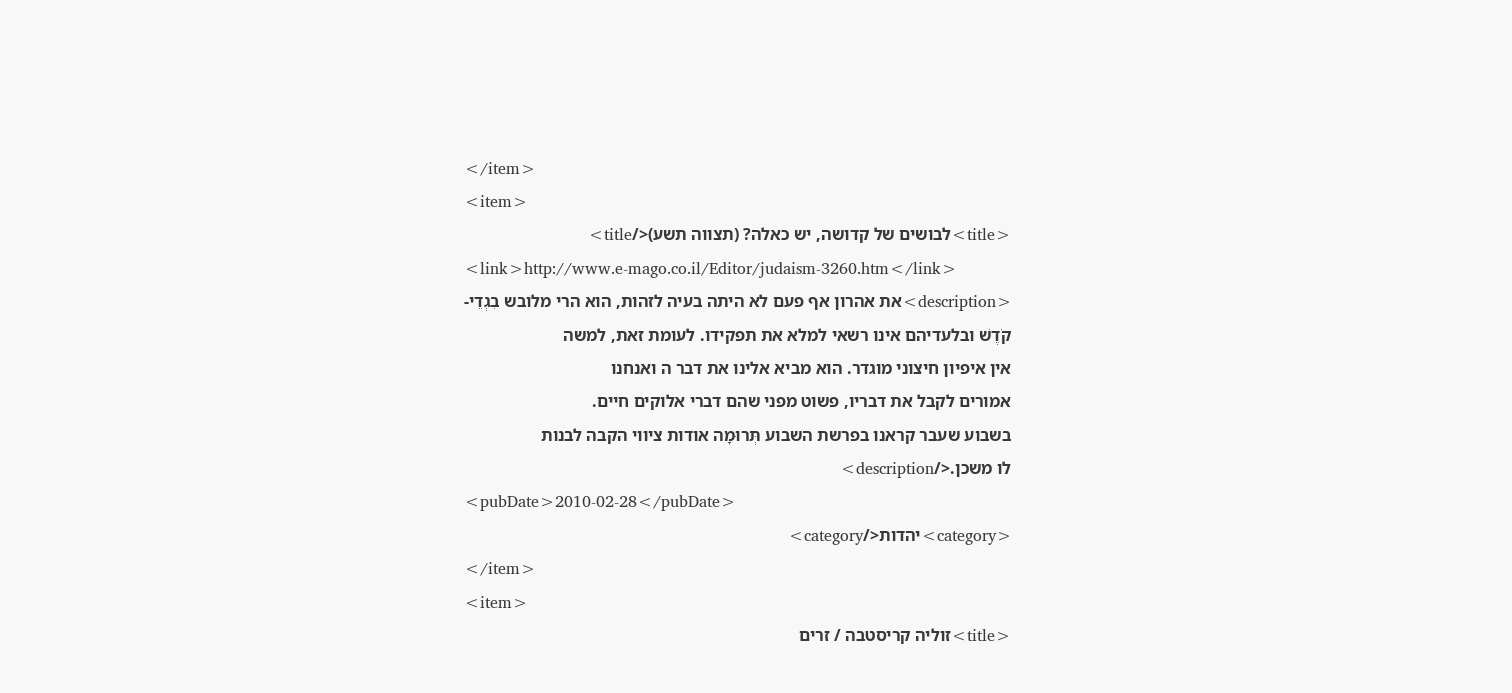</item>
<item>
<title>לבושים של קדושה, יש כאלה? (תצווה תשע)</title>
<link>http://www.e-mago.co.il/Editor/judaism-3260.htm</link>
<description>את אהרון אף פעם לא היתה בעיה לזהות, הוא הרי מלובש בִגְדֵי-
קֹדֶשׁ ובלעדיהם אינו רשאי למלא את תפקידו. לעומת זאת, למשה
אין איפיון חיצוני מוגדר. הוא מביא אלינו את דבר ה ואנחנו
אמורים לקבל את דבריו, פשוט מפני שהם דברי אלוקים חיים.
בשבוע שעבר קראנו בפרשת השבוע תְּרוּמָה אודות ציווי הקבה לבנות
לו משכן.</description>
<pubDate>2010-02-28</pubDate>
<category>יהדות</category>
</item>
<item>
<title>זוליה קריסטבה / זרים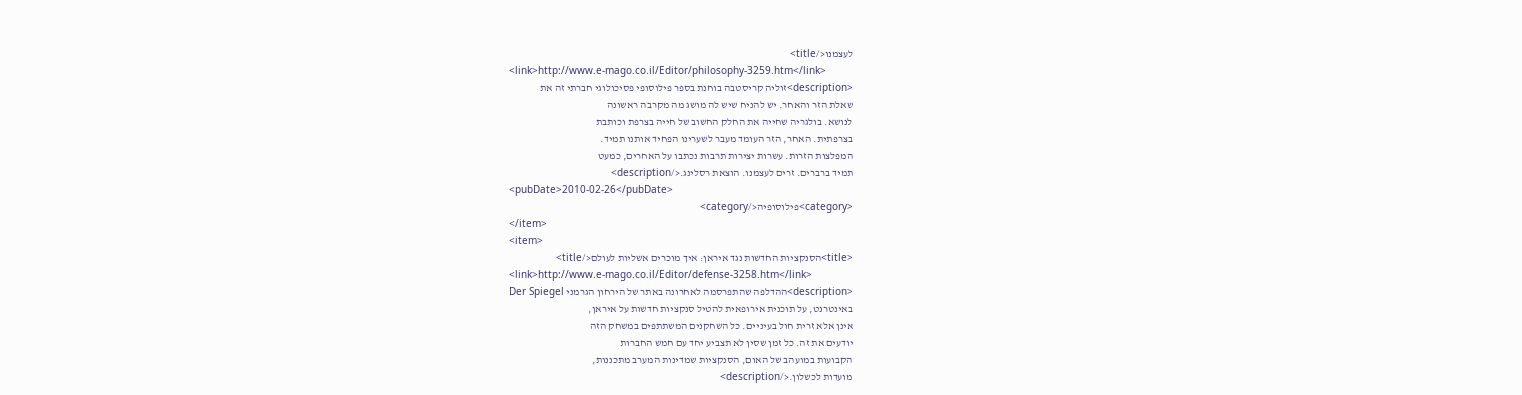לעצמנו</title>
<link>http://www.e-mago.co.il/Editor/philosophy-3259.htm</link>
<description>זוליה קריסטבה בוחנת בספר פילוסופי פסיכולוגי חברתי זה את
שאלת הזר והאחר. יש להניח שיש לה מושג מה מקרבה ראשונה
לנושא. בולגריה שחייה את החלק החשוב של חייה בצרפת וכותבת
בצרפתית. האחר, הזר העומד מעבר לשערינו הפחיד אותנו תמיד.
המפלצות הזרות. עשרות יצירות תרבות נכתבו על האחרים, כמעט
תמיד ברברים. זרים לעצמנו. הוצאת רסלינג.</description>
<pubDate>2010-02-26</pubDate>
<category>פילוסופיה</category>
</item>
<item>
<title>הסנקציות החדשות נגד איראן: איך מוכרים אשליות לעולם</title>
<link>http://www.e-mago.co.il/Editor/defense-3258.htm</link>
<description>ההדלפה שהתפרסמה לאחרונה באתר של הירחון הגרמני Der Spiegel
באינטרנט, על תוכנית אירופאית להטיל סנקציות חדשות על איראן,
אינן אלא זרית חול בעיניים. כל השחקנים המשתתפים במשחק הזה
יודעים את זה. כל זמן שסין לא תצביע יחד עם חמש החברות
הקבועות במועהב של האום, הסנקציות שמדינות המערב מתכננות,
מועדות לכשלון.</description>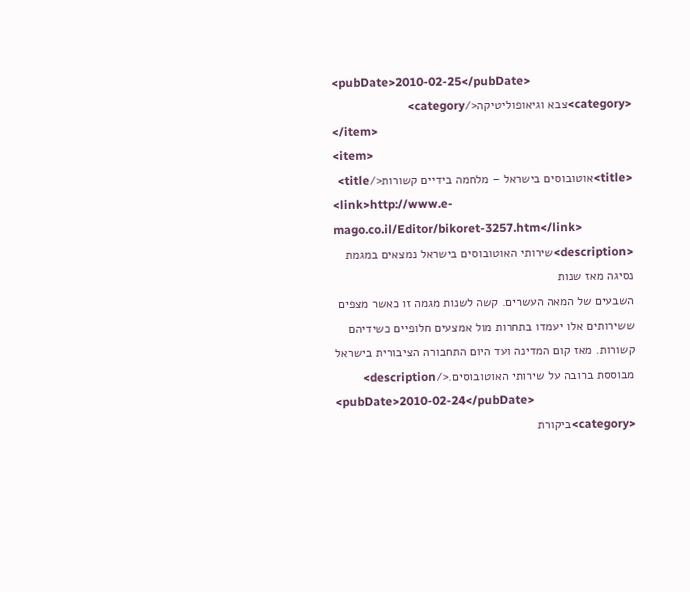<pubDate>2010-02-25</pubDate>
<category>צבא וגיאופוליטיקה</category>
</item>
<item>
<title>אוטובוסים בישראל – מלחמה בידיים קשורות</title>
<link>http://www.e-mago.co.il/Editor/bikoret-3257.htm</link>
<description>שירותי האוטובוסים בישראל נמצאים במגמת נסיגה מאז שנות
השבעים של המאה העשרים. קשה לשנות מגמה זו כאשר מצפים
ששירותים אלו יעמדו בתחרות מול אמצעים חלופיים כשידיהם
קשורות. מאז קום המדינה ועד היום התחבורה הציבורית בישראל
מבוססת ברובה על שירותי האוטובוסים.</description>
<pubDate>2010-02-24</pubDate>
<category>ביקורת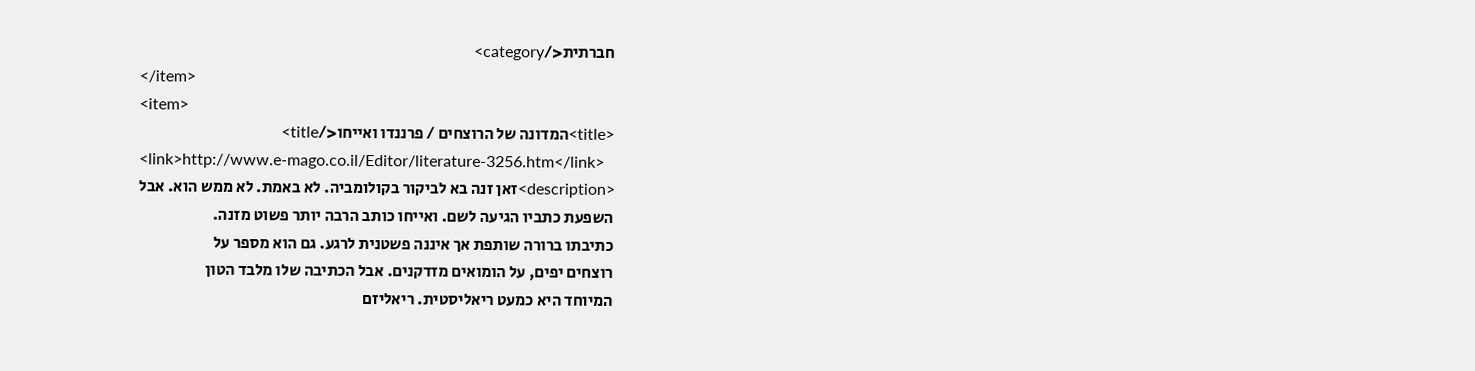חברתית</category>
</item>
<item>
<title>המדונה של הרוצחים / פרננדו ואייחו</title>
<link>http://www.e-mago.co.il/Editor/literature-3256.htm</link>
<description>זאן זנה בא לביקור בקולומביה. לא באמת. לא ממש הוא. אבל
השפעת כתביו הגיעה לשם. ואייחו כותב הרבה יותר פשוט מזנה.
כתיבתו ברורה שותפת אך איננה פשטנית לרגע. גם הוא מספר על
רוצחים יפים, על הומואים מזדקנים. אבל הכתיבה שלו מלבד הטון
המיוחד היא כמעט ריאליסטית. ריאליזם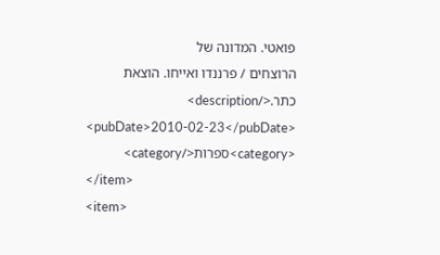פואטי. המדונה של
הרוצחים / פרננדו ואייחו. הוצאת כתר.</description>
<pubDate>2010-02-23</pubDate>
<category>ספרות</category>
</item>
<item>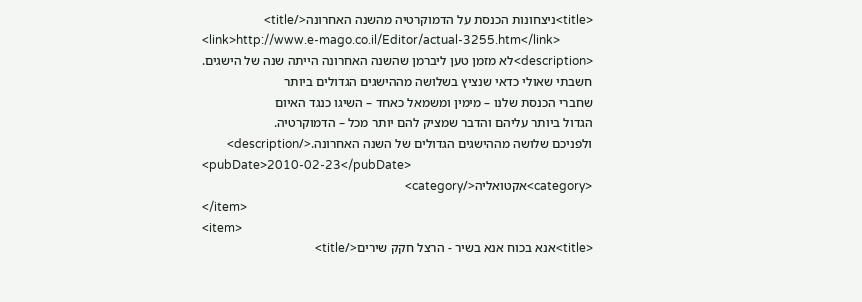<title>ניצחונות הכנסת על הדמוקרטיה מהשנה האחרונה</title>
<link>http://www.e-mago.co.il/Editor/actual-3255.htm</link>
<description>לא מזמן טען ליברמן שהשנה האחרונה הייתה שנה של הישגים.
חשבתי שאולי כדאי שנציץ בשלושה מההישגים הגדולים ביותר
שחברי הכנסת שלנו – מימין ומשמאל כאחד – השיגו כנגד האיום
הגדול ביותר עליהם והדבר שמציק להם יותר מכל – הדמוקרטיה.
ולפניכם שלושה מההישגים הגדולים של השנה האחרונה.</description>
<pubDate>2010-02-23</pubDate>
<category>אקטואליה</category>
</item>
<item>
<title>אנא בכוח אנא בשיר - הרצל חקק שירים</title>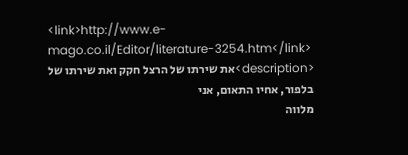<link>http://www.e-mago.co.il/Editor/literature-3254.htm</link>
<description>את שירתו של הרצל חקק ואת שירתו של בלפור, אחיו התאום, אני
מלווה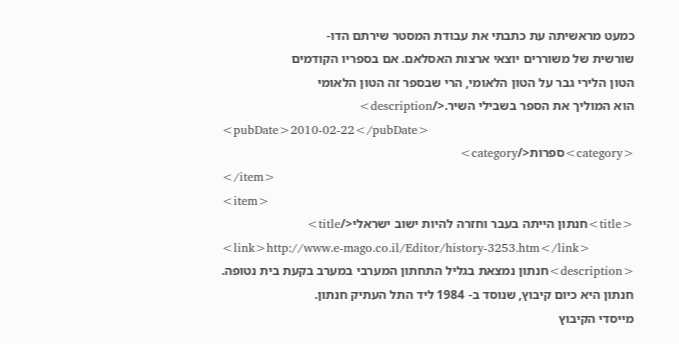כמעט מראשיתה עת כתבתי את עבודת המסטר שירתם הדו-
שורשית של משוררים יוצאי ארצות האסלאם. אם בספריו הקודמים
הטון הלירי גבר על הטון הלאומי, הרי שבספר זה הטון הלאומי
הוא המוליך את הספר בשבילי השיר.</description>
<pubDate>2010-02-22</pubDate>
<category>ספרות</category>
</item>
<item>
<title>חנתון הייתה בעבר וחזרה להיות ישוב ישראלי</title>
<link>http://www.e-mago.co.il/Editor/history-3253.htm</link>
<description>חנתון נמצאת בגליל התחתון המערבי במערב בקעת בית נטופה.
חנתון היא כיום קיבוץ, שנוסד ב- 1984 ליד התל העתיק חנתון.
מייסדי הקיבוץ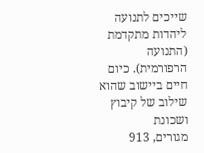שייכים לתנועה ליהדות מתקדמת (התנועה
הרפורמית). כיום חיים ביישוב שהוא שילוב של קיבוץ ושכונת
מגורים, 913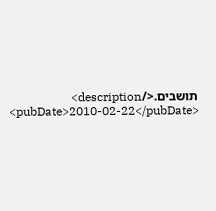תושבים.</description>
<pubDate>2010-02-22</pubDate>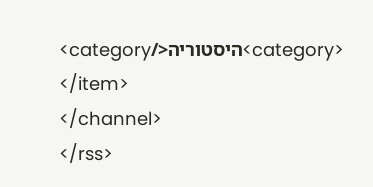<category>היסטוריה</category>
</item>
</channel>
</rss>